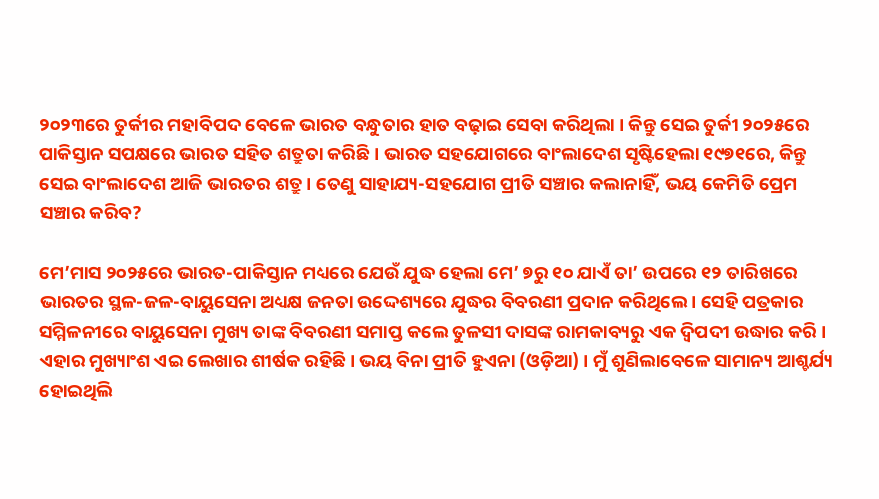୨୦୨୩ରେ ତୁର୍କୀର ମହାବିପଦ ବେଳେ ଭାରତ ବନ୍ଧୁତାର ହାତ ବଢ଼ାଇ ସେବା କରିଥିଲା । କିନ୍ତୁ ସେଇ ତୁର୍କୀ ୨୦୨୫ରେ ପାକିସ୍ତାନ ସପକ୍ଷରେ ଭାରତ ସହିତ ଶତ୍ରୁତା କରିଛି । ଭାରତ ସହଯୋଗରେ ବାଂଲାଦେଶ ସୃଷ୍ଟିହେଲା ୧୯୭୧ରେ, କିନ୍ତୁ ସେଇ ବାଂଲାଦେଶ ଆଜି ଭାରତର ଶତ୍ରୁ । ତେଣୁ ସାହାଯ୍ୟ-ସହଯୋଗ ପ୍ରୀତି ସଞ୍ଚାର କଲାନାହିଁ, ଭୟ କେମିତି ପ୍ରେମ ସଞ୍ଚାର କରିବ?

ମେ’ମାସ ୨୦୨୫ରେ ଭାରତ-ପାକିସ୍ତାନ ମଧ୍ୟରେ ଯେଉଁ ଯୁଦ୍ଧ ହେଲା ମେ’ ୭ରୁ ୧୦ ଯାଏଁ ତା’ ଉପରେ ୧୨ ତାରିଖରେ ଭାରତର ସ୍ଥଳ-ଜଳ-ବାୟୁସେନା ଅଧ୍ୟକ୍ଷ ଜନତା ଉଦ୍ଦେଶ୍ୟରେ ଯୁଦ୍ଧର ବିବରଣୀ ପ୍ରଦାନ କରିଥିଲେ । ସେହି ପତ୍ରକାର ସମ୍ମିଳନୀରେ ବାୟୁସେନା ମୁଖ୍ୟ ତାଙ୍କ ବିବରଣୀ ସମାପ୍ତ କଲେ ତୁଳସୀ ଦାସଙ୍କ ରାମକାବ୍ୟରୁ ଏକ ଦ୍ୱିପଦୀ ଉଦ୍ଧାର କରି । ଏହାର ମୁଖ୍ୟାଂଶ ଏଇ ଲେଖାର ଶୀର୍ଷକ ରହିଛି। ଭୟ ବିନା ପ୍ରୀତି ହୁଏନା (ଓଡ଼ିଆ) । ମୁଁ ଶୁଣିଲାବେଳେ ସାମାନ୍ୟ ଆଶ୍ଚର୍ଯ୍ୟ ହୋଇଥିଲି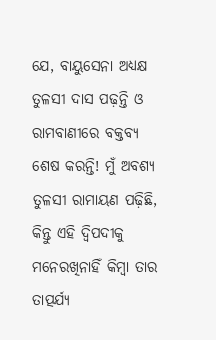ଯେ, ବାୟୁସେନା ଅଧ୍ୟକ୍ଷ ତୁଳସୀ ଦାସ ପଢ଼ନ୍ତି ଓ ରାମବାଣୀରେ ବକ୍ତବ୍ୟ ଶେଷ କରନ୍ତି! ମୁଁ ଅବଶ୍ୟ ତୁଳସୀ ରାମାୟଣ ପଢ଼ିଛି, କିନ୍ତୁ ଏହି ଦ୍ୱିପଦୀକୁ ମନେରଖିନାହିଁ କିମ୍ବା ତାର ତାତ୍ପର୍ଯ୍ୟ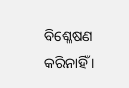ବିଶ୍ଳେଷଣ କରିନାହିଁ ।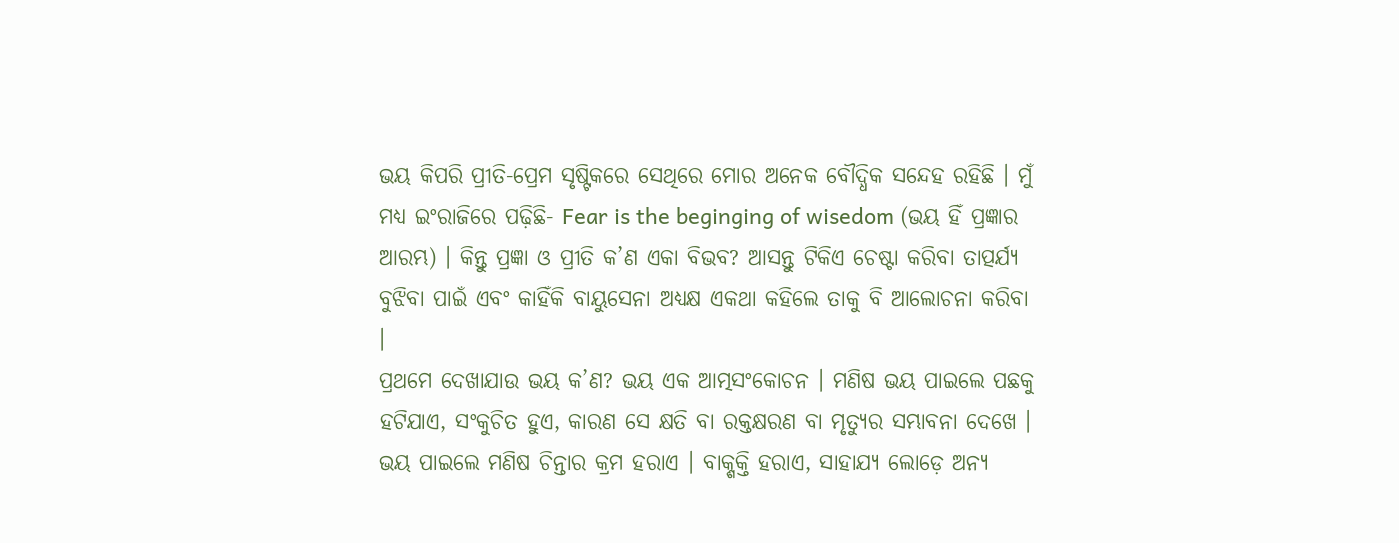ଭୟ କିପରି ପ୍ରୀତି-ପ୍ରେମ ସୃଷ୍ଟିକରେ ସେଥିରେ ମୋର ଅନେକ ବୌଦ୍ଧିକ ସନ୍ଦେହ ରହିଛି । ମୁଁ ମଧ୍ୟ ଇଂରାଜିରେ ପଢ଼ିଛି- Fear is the beginging of wisedom (ଭୟ ହିଁ ପ୍ରଜ୍ଞାର ଆରମ୍ଭ) । କିନ୍ତୁ ପ୍ରଜ୍ଞା ଓ ପ୍ରୀତି କ’ଣ ଏକା ବିଭବ? ଆସନ୍ତୁ ଟିକିଏ ଚେଷ୍ଟା କରିବା ତାତ୍ପର୍ଯ୍ୟ ବୁଝିବା ପାଇଁ ଏବଂ କାହିଁକି ବାୟୁସେନା ଅଧ୍ୟକ୍ଷ ଏକଥା କହିଲେ ତାକୁ ବି ଆଲୋଚନା କରିବା ।
ପ୍ରଥମେ ଦେଖାଯାଉ ଭୟ କ’ଣ? ଭୟ ଏକ ଆତ୍ମସଂକୋଚନ । ମଣିଷ ଭୟ ପାଇଲେ ପଛକୁ ହଟିଯାଏ, ସଂକୁଚିତ ହୁଏ, କାରଣ ସେ କ୍ଷତି ବା ରକ୍ତକ୍ଷରଣ ବା ମୃତ୍ୟୁର ସମ୍ଭାବନା ଦେଖେ । ଭୟ ପାଇଲେ ମଣିଷ ଚିନ୍ତାର କ୍ରମ ହରାଏ । ବାକ୍ଶକ୍ତି ହରାଏ, ସାହାଯ୍ୟ ଲୋଡ଼େ ଅନ୍ୟ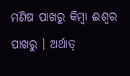ମଣିଷ ପାଖରୁ କିମ୍ବା ଈଶ୍ୱର ପାଖରୁ । ଅର୍ଥାତ୍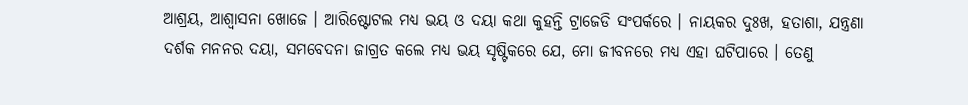ଆଶ୍ରୟ, ଆଶ୍ୱାସନା ଖୋଜେ । ଆରିଷ୍ଟୋଟଲ ମଧ୍ୟ ଭୟ ଓ ଦୟା କଥା କୁହନ୍ତି ଟ୍ରାଜେଡି ସଂପର୍କରେ । ନାୟକର ଦୁଃଖ, ହତାଶା, ଯନ୍ତ୍ରଣା ଦର୍ଶକ ମନନର ଦୟା, ସମବେଦନା ଜାଗ୍ରତ କଲେ ମଧ୍ୟ ଭୟ ସୃଷ୍ଟିକରେ ଯେ, ମୋ ଜୀବନରେ ମଧ୍ୟ ଏହା ଘଟିପାରେ । ତେଣୁ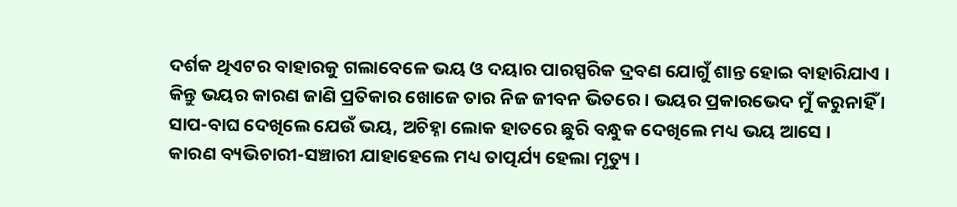ଦର୍ଶକ ଥିଏଟର ବାହାରକୁ ଗଲାବେଳେ ଭୟ ଓ ଦୟାର ପାରସ୍ପରିକ ଦ୍ରବଣ ଯୋଗୁଁ ଶାନ୍ତ ହୋଇ ବାହାରିଯାଏ । କିନ୍ତୁ ଭୟର କାରଣ ଜାଣି ପ୍ରତିକାର ଖୋଜେ ତାର ନିଜ ଜୀବନ ଭିତରେ । ଭୟର ପ୍ରକାରଭେଦ ମୁଁ କରୁନାହିଁ । ସାପ-ବାଘ ଦେଖିଲେ ଯେଉଁ ଭୟ, ଅଚିହ୍ନା ଲୋକ ହାତରେ ଛୁରି ବନ୍ଧୁକ ଦେଖିଲେ ମଧ୍ୟ ଭୟ ଆସେ ।
କାରଣ ବ୍ୟଭିଚାରୀ-ସଞ୍ଚାରୀ ଯାହାହେଲେ ମଧ୍ୟ ତାତ୍ପର୍ଯ୍ୟ ହେଲା ମୃତ୍ୟୁ ।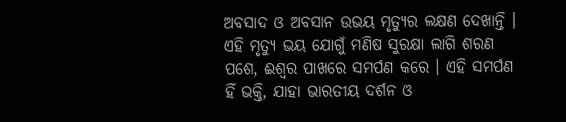ଅବସାଦ ଓ ଅବସାନ ଉଭୟ ମୃତ୍ୟୁର ଲକ୍ଷଣ ଦେଖାନ୍ତି । ଏହି ମୃତ୍ୟୁ ଭୟ ଯୋଗୁଁ ମଣିଷ ସୁରକ୍ଷା ଲାଗି ଶରଣ ପଶେ, ଈଶ୍ୱର ପାଖରେ ସମର୍ପଣ କରେ । ଏହି ସମର୍ପଣ ହିଁ ଭକ୍ତି, ଯାହା ଭାରତୀୟ ଦର୍ଶନ ଓ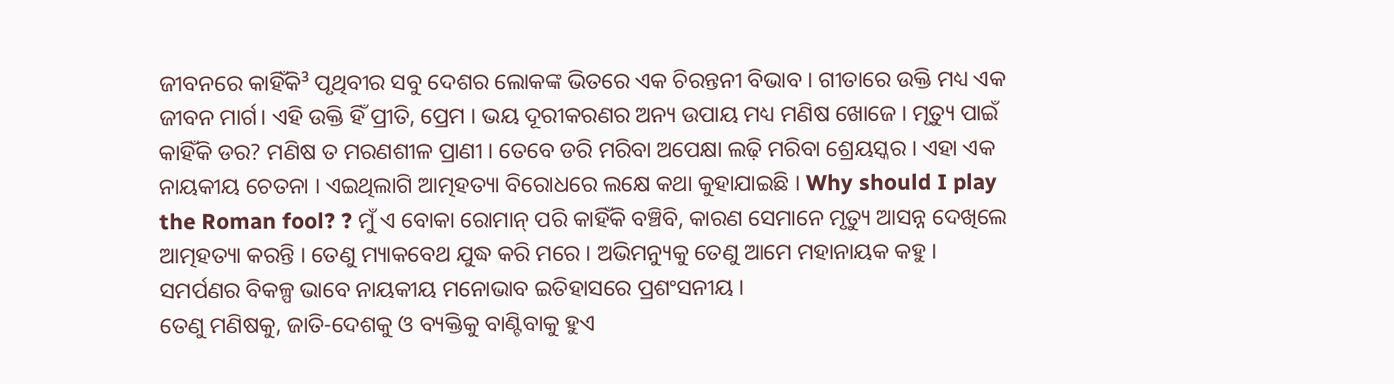ଜୀବନରେ କାହିଁକି³ ପୃଥିବୀର ସବୁ ଦେଶର ଲୋକଙ୍କ ଭିତରେ ଏକ ଚିରନ୍ତନୀ ବିଭାବ । ଗୀତାରେ ଉକ୍ତି ମଧ୍ୟ ଏକ ଜୀବନ ମାର୍ଗ। ଏହି ଉକ୍ତି ହିଁ ପ୍ରୀତି, ପ୍ରେମ । ଭୟ ଦୂରୀକରଣର ଅନ୍ୟ ଉପାୟ ମଧ୍ୟ ମଣିଷ ଖୋଜେ । ମୃତ୍ୟୁ ପାଇଁ କାହିଁକି ଡର? ମଣିଷ ତ ମରଣଶୀଳ ପ୍ରାଣୀ । ତେବେ ଡରି ମରିବା ଅପେକ୍ଷା ଲଢ଼ି ମରିବା ଶ୍ରେୟସ୍କର । ଏହା ଏକ ନାୟକୀୟ ଚେତନା । ଏଇଥିଲାଗି ଆତ୍ମହତ୍ୟା ବିରୋଧରେ ଲକ୍ଷେ କଥା କୁହାଯାଇଛି । Why should I play the Roman fool? ? ମୁଁ ଏ ବୋକା ରୋମାନ୍ ପରି କାହିଁକି ବଞ୍ଚିବି, କାରଣ ସେମାନେ ମୃତ୍ୟୁ ଆସନ୍ନ ଦେଖିଲେ ଆତ୍ମହତ୍ୟା କରନ୍ତି । ତେଣୁ ମ୍ୟାକବେଥ ଯୁଦ୍ଧ କରି ମରେ । ଅଭିମନ୍ୟୁକୁ ତେଣୁ ଆମେ ମହାନାୟକ କହୁ । ସମର୍ପଣର ବିକଳ୍ପ ଭାବେ ନାୟକୀୟ ମନୋଭାବ ଇତିହାସରେ ପ୍ରଶଂସନୀୟ ।
ତେଣୁ ମଣିଷକୁ, ଜାତି-ଦେଶକୁ ଓ ବ୍ୟକ୍ତିକୁ ବାଣ୍ଟିବାକୁ ହୁଏ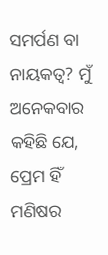ସମର୍ପଣ ବା ନାୟକତ୍ୱ? ମୁଁ ଅନେକବାର କହିଛି ଯେ, ପ୍ରେମ ହିଁ ମଣିଷର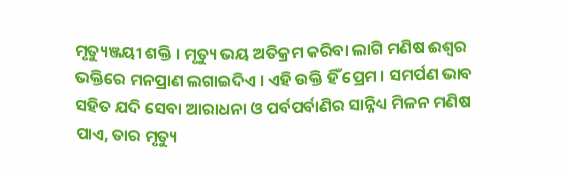ମୃତ୍ୟୁଞ୍ଜୟୀ ଶକ୍ତି । ମୃତ୍ୟୁ ଭୟ ଅତିକ୍ରମ କରିବା ଲାଗି ମଣିଷ ଈଶ୍ୱର ଭକ୍ତିରେ ମନପ୍ରାଣ ଲଗାଇଦିଏ । ଏହି ଉକ୍ତି ହିଁ ପ୍ରେମ । ସମର୍ପଣ ଭାବ ସହିତ ଯଦି ସେବା ଆରାଧନା ଓ ପର୍ବପର୍ବାଣିର ସାନ୍ନିଧ୍ୟ ମିଳନ ମଣିଷ ପାଏ, ତାର ମୃତ୍ୟୁ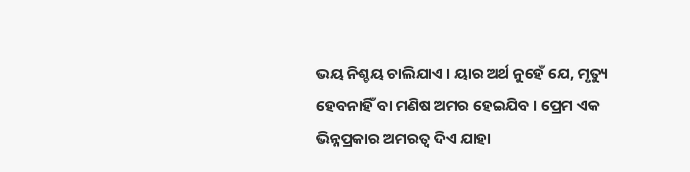ଭୟ ନିଶ୍ଚୟ ଚାଲିଯାଏ । ୟାର ଅର୍ଥ ନୁହେଁ ଯେ, ମୃତ୍ୟୁ ହେବନାହିଁ ବା ମଣିଷ ଅମର ହେଇଯିବ । ପ୍ରେମ ଏକ ଭିନ୍ନପ୍ରକାର ଅମରତ୍ୱ ଦିଏ ଯାହା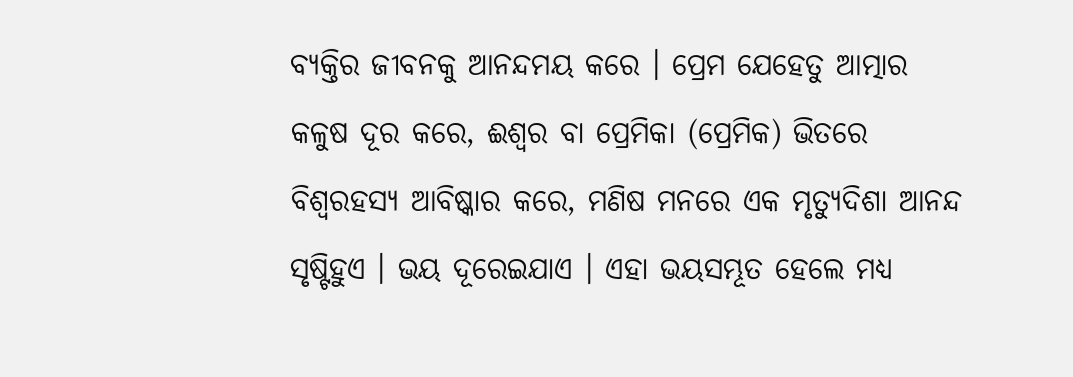ବ୍ୟକ୍ତିର ଜୀବନକୁ ଆନନ୍ଦମୟ କରେ । ପ୍ରେମ ଯେହେତୁ ଆତ୍ମାର କଳୁଷ ଦୂର କରେ, ଈଶ୍ୱର ବା ପ୍ରେମିକା (ପ୍ରେମିକ) ଭିତରେ ବିଶ୍ୱରହସ୍ୟ ଆବିଷ୍କାର କରେ, ମଣିଷ ମନରେ ଏକ ମୃତ୍ୟୁଦିଶା ଆନନ୍ଦ ସୃଷ୍ଟିହୁଏ । ଭୟ ଦୂରେଇଯାଏ । ଏହା ଭୟସମ୍ଭୂତ ହେଲେ ମଧ୍ୟ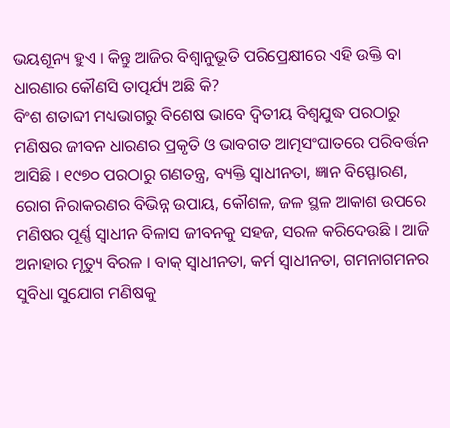ଭୟଶୂନ୍ୟ ହୁଏ । କିନ୍ତୁ ଆଜିର ବିଶ୍ୱାନୁଭୂତି ପରିପ୍ରେକ୍ଷୀରେ ଏହି ଉକ୍ତି ବା ଧାରଣାର କୌଣସି ତାତ୍ପର୍ଯ୍ୟ ଅଛି କି?
ବିଂଶ ଶତାବ୍ଦୀ ମଧ୍ୟଭାଗରୁ ବିଶେଷ ଭାବେ ଦ୍ୱିତୀୟ ବିଶ୍ୱଯୁଦ୍ଧ ପରଠାରୁ ମଣିଷର ଜୀବନ ଧାରଣର ପ୍ରକୃତି ଓ ଭାବଗତ ଆତ୍ମସଂଘାତରେ ପରିବର୍ତ୍ତନ ଆସିଛି । ୧୯୭୦ ପରଠାରୁ ଗଣତନ୍ତ୍ର, ବ୍ୟକ୍ତି ସ୍ୱାଧୀନତା, ଜ୍ଞାନ ବିସ୍ଫୋରଣ, ରୋଗ ନିରାକରଣର ବିଭିନ୍ନ ଉପାୟ, କୌଶଳ, ଜଳ ସ୍ଥଳ ଆକାଶ ଉପରେ ମଣିଷର ପୂର୍ଣ୍ଣ ସ୍ୱାଧୀନ ବିଳାସ ଜୀବନକୁ ସହଜ, ସରଳ କରିଦେଉଛି । ଆଜି ଅନାହାର ମୃତ୍ୟୁ ବିରଳ । ବାକ୍ ସ୍ୱାଧୀନତା, କର୍ମ ସ୍ୱାଧୀନତା, ଗମନାଗମନର ସୁବିଧା ସୁଯୋଗ ମଣିଷକୁ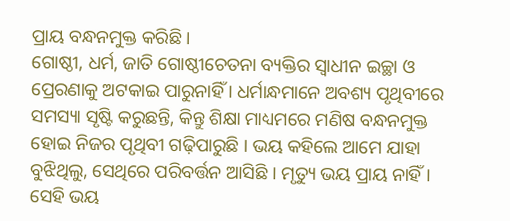ପ୍ରାୟ ବନ୍ଧନମୁକ୍ତ କରିଛି ।
ଗୋଷ୍ଠୀ, ଧର୍ମ, ଜାତି ଗୋଷ୍ଠୀଚେତନା ବ୍ୟକ୍ତିର ସ୍ୱାଧୀନ ଇଚ୍ଛା ଓ ପ୍ରେରଣାକୁ ଅଟକାଇ ପାରୁନାହିଁ । ଧର୍ମାନ୍ଧମାନେ ଅବଶ୍ୟ ପୃଥିବୀରେ ସମସ୍ୟା ସୃଷ୍ଟି କରୁଛନ୍ତି, କିନ୍ତୁ ଶିକ୍ଷା ମାଧ୍ୟମରେ ମଣିଷ ବନ୍ଧନମୁକ୍ତ ହୋଇ ନିଜର ପୃଥିବୀ ଗଢ଼ିପାରୁଛି । ଭୟ କହିଲେ ଆମେ ଯାହା ବୁଝିଥିଲୁ, ସେଥିରେ ପରିବର୍ତ୍ତନ ଆସିଛି । ମୃତ୍ୟୁ ଭୟ ପ୍ରାୟ ନାହିଁ । ସେହି ଭୟ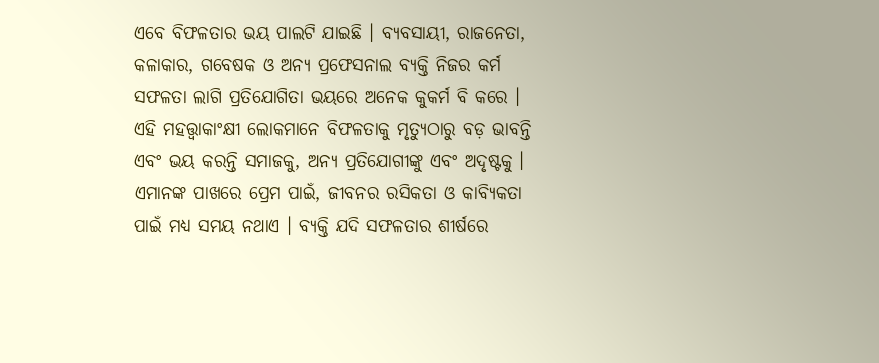ଏବେ ବିଫଳତାର ଭୟ ପାଲଟି ଯାଇଛି । ବ୍ୟବସାୟୀ, ରାଜନେତା, କଳାକାର, ଗବେଷକ ଓ ଅନ୍ୟ ପ୍ରଫେସନାଲ ବ୍ୟକ୍ତି ନିଜର କର୍ମ ସଫଳତା ଲାଗି ପ୍ରତିଯୋଗିତା ଭୟରେ ଅନେକ କୁକର୍ମ ବି କରେ । ଏହି ମହତ୍ତ୍ୱାକାଂକ୍ଷୀ ଲୋକମାନେ ବିଫଳତାକୁ ମୃତ୍ୟୁଠାରୁ ବଡ଼ ଭାବନ୍ତି ଏବଂ ଭୟ କରନ୍ତି ସମାଜକୁ, ଅନ୍ୟ ପ୍ରତିଯୋଗୀଙ୍କୁ ଏବଂ ଅଦୃଷ୍ଟକୁ । ଏମାନଙ୍କ ପାଖରେ ପ୍ରେମ ପାଇଁ, ଜୀବନର ରସିକତା ଓ କାବ୍ୟିକତା ପାଇଁ ମଧ୍ୟ ସମୟ ନଥାଏ । ବ୍ୟକ୍ତି ଯଦି ସଫଳତାର ଶୀର୍ଷରେ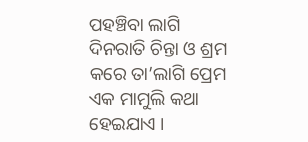ପହଞ୍ଚିବା ଲାଗି ଦିନରାତି ଚିନ୍ତା ଓ ଶ୍ରମ କରେ ତା’ଲାଗି ପ୍ରେମ ଏକ ମାମୁଲି କଥା ହେଇଯାଏ ।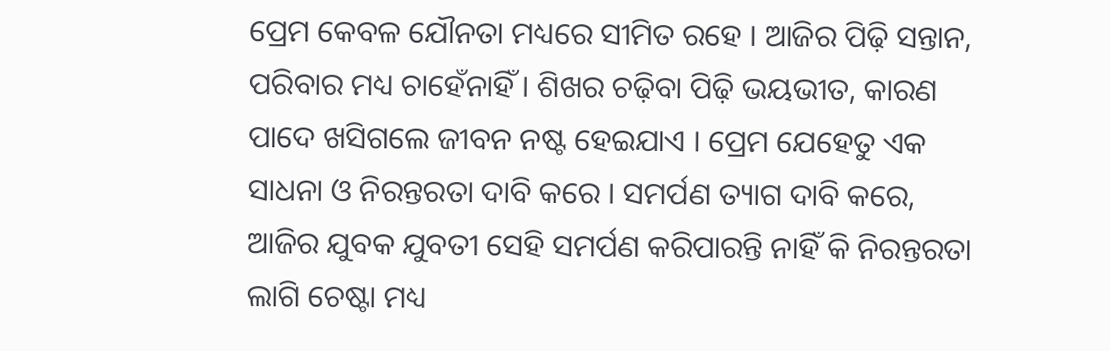ପ୍ରେମ କେବଳ ଯୌନତା ମଧ୍ୟରେ ସୀମିତ ରହେ । ଆଜିର ପିଢ଼ି ସନ୍ତାନ, ପରିବାର ମଧ୍ୟ ଚାହେଁନାହିଁ । ଶିଖର ଚଢ଼ିବା ପିଢ଼ି ଭୟଭୀତ, କାରଣ ପାଦେ ଖସିଗଲେ ଜୀବନ ନଷ୍ଟ ହେଇଯାଏ । ପ୍ରେମ ଯେହେତୁ ଏକ ସାଧନା ଓ ନିରନ୍ତରତା ଦାବି କରେ । ସମର୍ପଣ ତ୍ୟାଗ ଦାବି କରେ, ଆଜିର ଯୁବକ ଯୁବତୀ ସେହି ସମର୍ପଣ କରିପାରନ୍ତି ନାହିଁ କି ନିରନ୍ତରତା ଲାଗି ଚେଷ୍ଟା ମଧ୍ୟ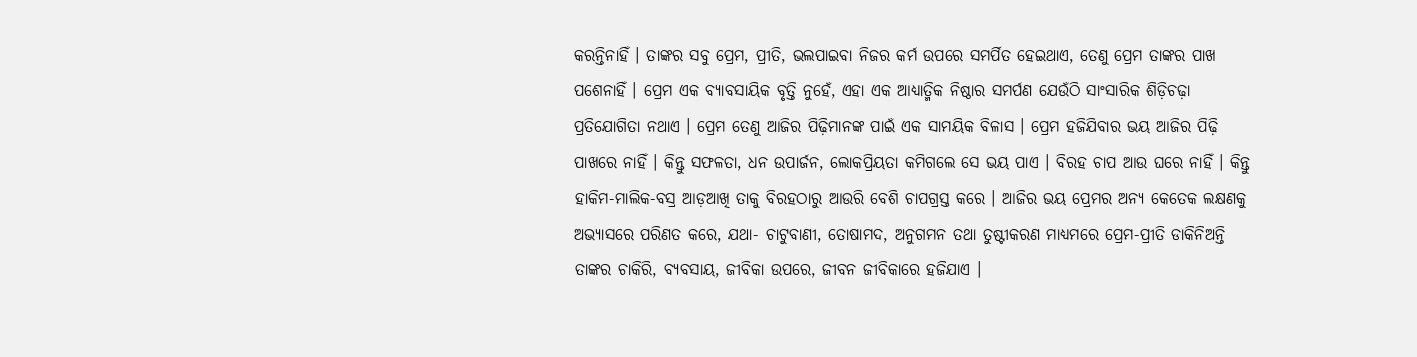କରନ୍ତିନାହିଁ । ତାଙ୍କର ସବୁ ପ୍ରେମ, ପ୍ରୀତି, ଭଲପାଇବା ନିଜର କର୍ମ ଉପରେ ସମର୍ପିତ ହେଇଥାଏ, ତେଣୁ ପ୍ରେମ ତାଙ୍କର ପାଖ ପଶେନାହିଁ । ପ୍ରେମ ଏକ ବ୍ୟାବସାୟିକ ବୃତ୍ତି ନୁହେଁ, ଏହା ଏକ ଆଧ୍ୟାତ୍ମିକ ନିଷ୍ଠାର ସମର୍ପଣ ଯେଉଁଠି ସାଂସାରିକ ଶିଡ଼ିଚଢ଼ା ପ୍ରତିଯୋଗିତା ନଥାଏ । ପ୍ରେମ ତେଣୁ ଆଜିର ପିଢ଼ିମାନଙ୍କ ପାଇଁ ଏକ ସାମୟିକ ବିଳାସ । ପ୍ରେମ ହଜିଯିବାର ଭୟ ଆଜିର ପିଢ଼ି ପାଖରେ ନାହିଁ । କିନ୍ତୁ ସଫଳତା, ଧନ ଉପାର୍ଜନ, ଲୋକପ୍ରିୟତା କମିଗଲେ ସେ ଭୟ ପାଏ । ବିରହ ଚାପ ଆଉ ଘରେ ନାହିଁ । କିନ୍ତୁ ହାକିମ-ମାଲିକ-ବସ୍ର ଆଡ଼ଆଖି ତାକୁ ବିରହଠାରୁ ଆଉରି ବେଶି ଚାପଗ୍ରସ୍ତ କରେ । ଆଜିର ଭୟ ପ୍ରେମର ଅନ୍ୟ କେତେକ ଲକ୍ଷଣକୁ ଅଭ୍ୟାସରେ ପରିଣତ କରେ, ଯଥା- ଚାଟୁବାଣୀ, ତୋଷାମଦ, ଅନୁଗମନ ତଥା ତୁଷ୍ଟୀକରଣ ମାଧ୍ୟମରେ ପ୍ରେମ-ପ୍ରୀତି ଡାକିନିଅନ୍ତି ତାଙ୍କର ଚାକିରି, ବ୍ୟବସାୟ, ଜୀବିକା ଉପରେ, ଜୀବନ ଜୀବିକାରେ ହଜିଯାଏ ।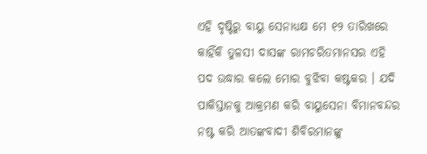ଏହି ଦୃଷ୍ଟିରୁ ବାୟୁ ସେନାଧ୍ୟକ୍ଷ ମେ ୧୨ ତାରିଖରେ କାହିଁକି ତୁଳସୀ ଦାସଙ୍କ ରାମଚରିତମାନସର ଏହି ପଦ ଉଦ୍ଧାର କଲେ ମୋର ବୁଝିବା କଷ୍ଟକର । ଯଦି ପାକିସ୍ତାନକୁ ଆକ୍ରମଣ କରି ବାୟୁସେନା ବିମାନବନ୍ଦର ନଷ୍ଟ କରି ଆତଙ୍କବାଦୀ ଶିବିରମାନଙ୍କୁ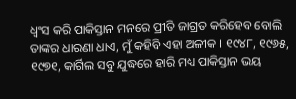ଧ୍ୱଂସ କରି ପାକିସ୍ତାନ ମନରେ ପ୍ରୀତି ଜାଗ୍ରତ କରିହେବ ବୋଲି ତାଙ୍କର ଧାରଣା ଧାଏ, ମୁଁ କହିବି ଏହା ଅଳୀକ । ୧୯୪୮, ୧୯୬୫, ୧୯୭୧, କାର୍ଗିଲ ସବୁ ଯୁଦ୍ଧରେ ହାରି ମଧ୍ୟ ପାକିସ୍ତାନ ଭୟ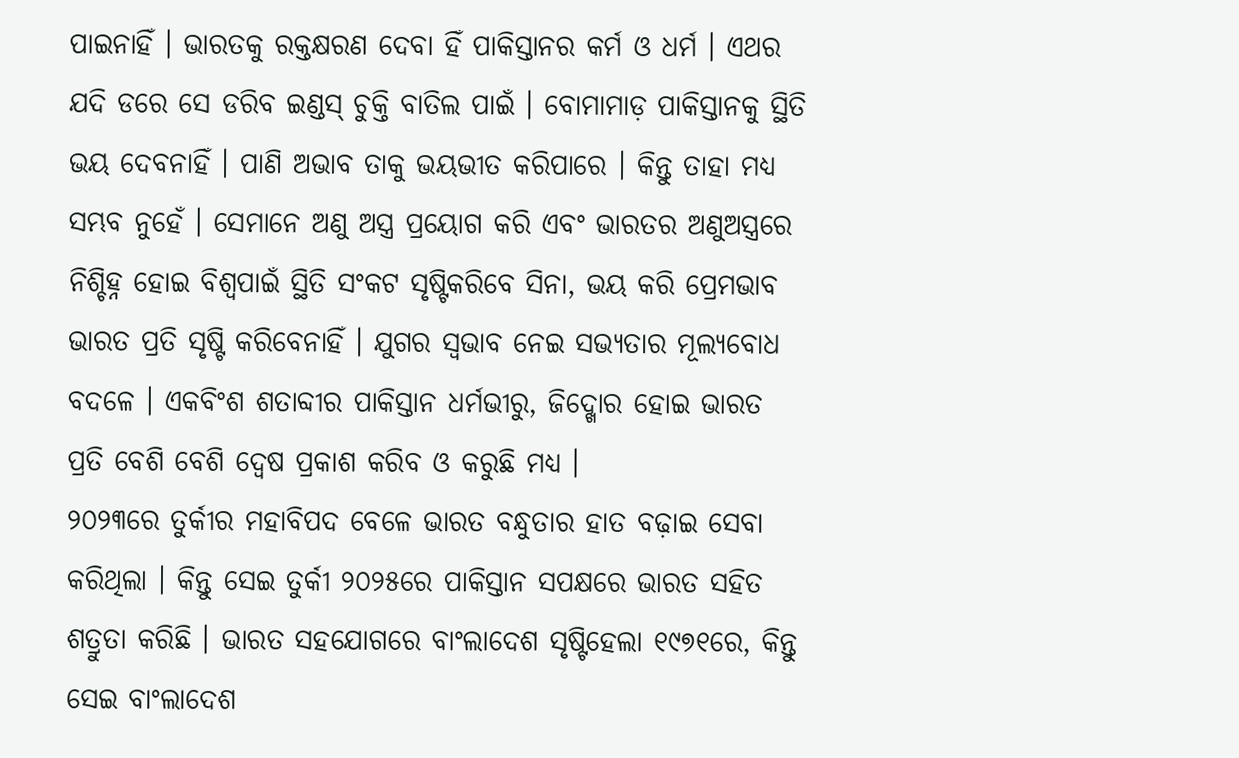ପାଇନାହିଁ । ଭାରତକୁ ରକ୍ତକ୍ଷରଣ ଦେବା ହିଁ ପାକିସ୍ତାନର କର୍ମ ଓ ଧର୍ମ । ଏଥର ଯଦି ଡରେ ସେ ଡରିବ ଇଣ୍ଡସ୍ ଚୁକ୍ତି ବାତିଲ ପାଇଁ । ବୋମାମାଡ଼ ପାକିସ୍ତାନକୁ ସ୍ଥିତି ଭୟ ଦେବନାହିଁ । ପାଣି ଅଭାବ ତାକୁ ଭୟଭୀତ କରିପାରେ । କିନ୍ତୁ ତାହା ମଧ୍ୟ ସମ୍ଭବ ନୁହେଁ । ସେମାନେ ଅଣୁ ଅସ୍ତ୍ର ପ୍ରୟୋଗ କରି ଏବଂ ଭାରତର ଅଣୁଅସ୍ତ୍ରରେ ନିଶ୍ଚିହ୍ନ ହୋଇ ବିଶ୍ୱପାଇଁ ସ୍ଥିତି ସଂକଟ ସୃଷ୍ଟିକରିବେ ସିନା, ଭୟ କରି ପ୍ରେମଭାବ ଭାରତ ପ୍ରତି ସୃଷ୍ଟି କରିବେନାହିଁ । ଯୁଗର ସ୍ୱଭାବ ନେଇ ସଭ୍ୟତାର ମୂଲ୍ୟବୋଧ ବଦଳେ । ଏକବିଂଶ ଶତାବ୍ଦୀର ପାକିସ୍ତାନ ଧର୍ମଭୀରୁ, ଜିଦ୍ଖୋର ହୋଇ ଭାରତ ପ୍ରତି ବେଶି ବେଶି ଦ୍ୱେଷ ପ୍ରକାଶ କରିବ ଓ କରୁଛି ମଧ୍ୟ ।
୨୦୨୩ରେ ତୁର୍କୀର ମହାବିପଦ ବେଳେ ଭାରତ ବନ୍ଧୁତାର ହାତ ବଢ଼ାଇ ସେବା କରିଥିଲା । କିନ୍ତୁ ସେଇ ତୁର୍କୀ ୨୦୨୫ରେ ପାକିସ୍ତାନ ସପକ୍ଷରେ ଭାରତ ସହିତ ଶତ୍ରୁତା କରିଛି । ଭାରତ ସହଯୋଗରେ ବାଂଲାଦେଶ ସୃଷ୍ଟିହେଲା ୧୯୭୧ରେ, କିନ୍ତୁ ସେଇ ବାଂଲାଦେଶ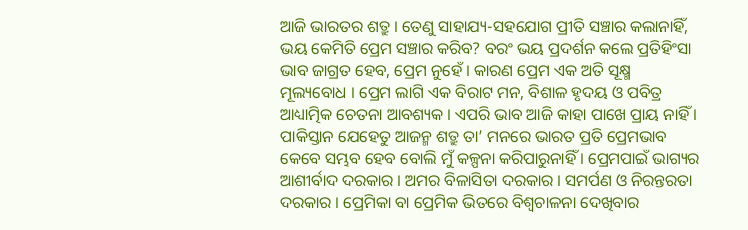ଆଜି ଭାରତର ଶତ୍ରୁ । ତେଣୁ ସାହାଯ୍ୟ-ସହଯୋଗ ପ୍ରୀତି ସଞ୍ଚାର କଲାନାହିଁ, ଭୟ କେମିତି ପ୍ରେମ ସଞ୍ଚାର କରିବ? ବରଂ ଭୟ ପ୍ରଦର୍ଶନ କଲେ ପ୍ରତିହିଂସା ଭାବ ଜାଗ୍ରତ ହେବ, ପ୍ରେମ ନୁହେଁ । କାରଣ ପ୍ରେମ ଏକ ଅତି ସୂକ୍ଷ୍ମ ମୂଲ୍ୟବୋଧ । ପ୍ରେମ ଲାଗି ଏକ ବିରାଟ ମନ, ବିଶାଳ ହୃଦୟ ଓ ପବିତ୍ର ଆଧ୍ୟାତ୍ମିକ ଚେତନା ଆବଶ୍ୟକ । ଏପରି ଭାବ ଆଜି କାହା ପାଖେ ପ୍ରାୟ ନାହିଁ । ପାକିସ୍ତାନ ଯେହେତୁ ଆଜନ୍ମ ଶତ୍ରୁ ତା’ ମନରେ ଭାରତ ପ୍ରତି ପ୍ରେମଭାବ କେବେ ସମ୍ଭବ ହେବ ବୋଲି ମୁଁ କଳ୍ପନା କରିପାରୁନାହିଁ । ପ୍ରେମପାଇଁ ଭାଗ୍ୟର ଆଶୀର୍ବାଦ ଦରକାର । ଅମର ବିଳାସିତା ଦରକାର । ସମର୍ପଣ ଓ ନିରନ୍ତରତା ଦରକାର । ପ୍ରେମିକା ବା ପ୍ରେମିକ ଭିତରେ ବିଶ୍ୱଚାଳନା ଦେଖିବାର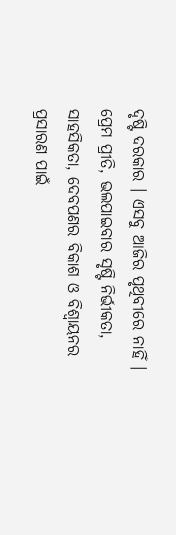ଦୃଷ୍ଟି ଦରକାର । ଏସବୁ ଆଜିର ପୃଥିବୀରେ ନାହିଁ । ପ୍ରେମ ପ୍ରୀତି, ଭଲପାଇବାର ସୃଷ୍ଟି ନିର୍ଭୀକତା, ସାହସିକତା, ଦେବପଣର ବିକାଶ ଓ ବିଶ୍ୱାୟନର ପ୍ରସାରଣ ପାଇଁ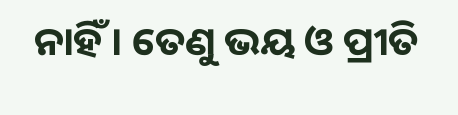ନାହିଁ । ତେଣୁ ଭୟ ଓ ପ୍ରୀତି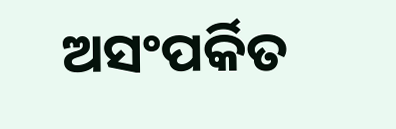ଅସଂପର୍କିତ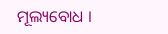ମୂଲ୍ୟବୋଧ ।